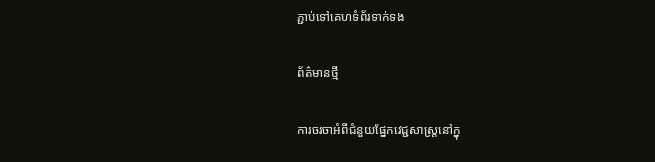ភ្ជាប់ទៅគេហទំព័រទាក់ទង

ព័ត៌មានថ្មី

ការចរចាអំពីជំនួយផ្នែកវេជ្ជសាស្រ្តនៅក្នុ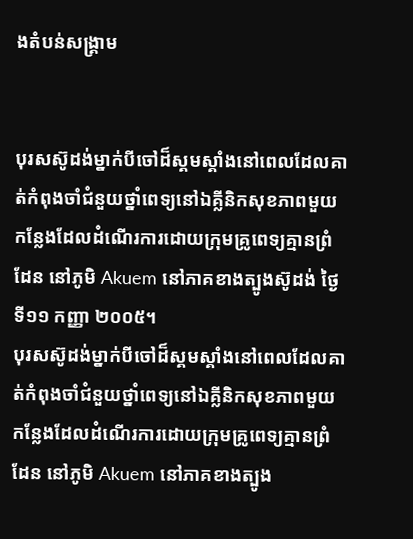ងតំបន់សង្គ្រាម


បុរសស៊ូដង់ម្នាក់បីចៅដ៏ស្គមស្គាំងនៅពេលដែលគាត់កំពុងចាំជំនួយថ្នាំពេទ្យនៅឯគ្លីនិកសុខភាពមួយកន្លែងដែលដំណើរការដោយក្រុមគ្រូពេទ្យគ្មានព្រំដែន នៅភូមិ Akuem នៅភាគខាងត្បូងស៊ូដង់ ថ្ងៃទី១១ កញ្ញា ២០០៥។
បុរសស៊ូដង់ម្នាក់បីចៅដ៏ស្គមស្គាំងនៅពេលដែលគាត់កំពុងចាំជំនួយថ្នាំពេទ្យនៅឯគ្លីនិកសុខភាពមួយកន្លែងដែលដំណើរការដោយក្រុមគ្រូពេទ្យគ្មានព្រំដែន នៅភូមិ Akuem នៅភាគខាងត្បូង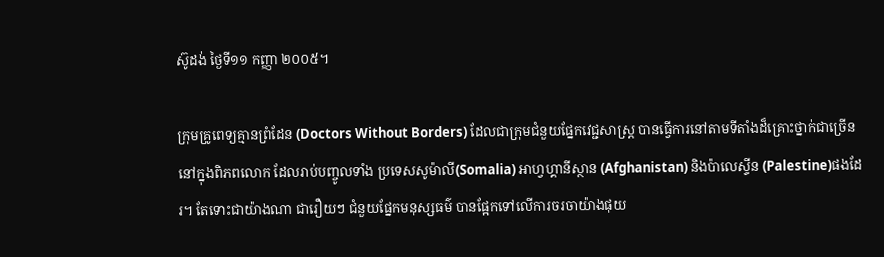ស៊ូដង់ ថ្ងៃទី១១ កញ្ញា ២០០៥។

ក្រុមគ្រូពេទ្យគ្មានព្រំដែន (Doctors Without Borders) ដែលជាក្រុមជំនួយផ្នែកវេជ្ជសាស្ត្រ បានធ្វើការនៅតាមទីតាំងដ៏គ្រោះថ្នាក់ជាច្រើន នៅក្នុងពិភពលោក ដែលរាប់បញ្ចូលទាំង ប្រទេសសូម៉ាលី(Somalia) អាហ្វហ្គានីស្ថាន (Afghanistan) និងប៉ាលេស្ទីន (Palestine)ផងដែរ។ តែទោះជាយ៉ាងណា ជារឿយៗ ជំនួយផ្នែកមនុស្សធម៌ បានផ្អែកទៅលើការចរចាយ៉ាងផុយ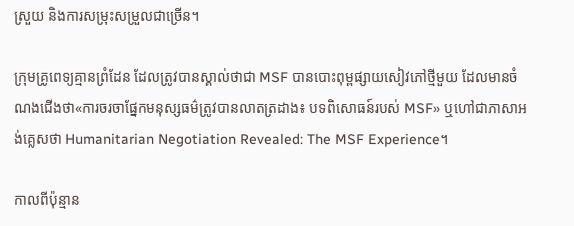ស្រួយ និងការសម្រុះសម្រួលជាច្រើន។

ក្រុមគ្រូពេទ្យគ្មានព្រំដែន ដែលត្រូវបានស្គាល់ថាជា MSF បានបោះពុម្ពផ្សាយសៀវភៅថ្មីមួយ ដែលមានចំណងជើងថា«ការចរចាផ្នែកមនុស្សធម៌ត្រូវបានលាតត្រដាង៖ បទពិសោធន៍របស់ MSF» ឬហៅជាភាសាអង់គ្លេសថា Humanitarian Negotiation Revealed: The MSF Experience។

កាលពីប៉ុន្មាន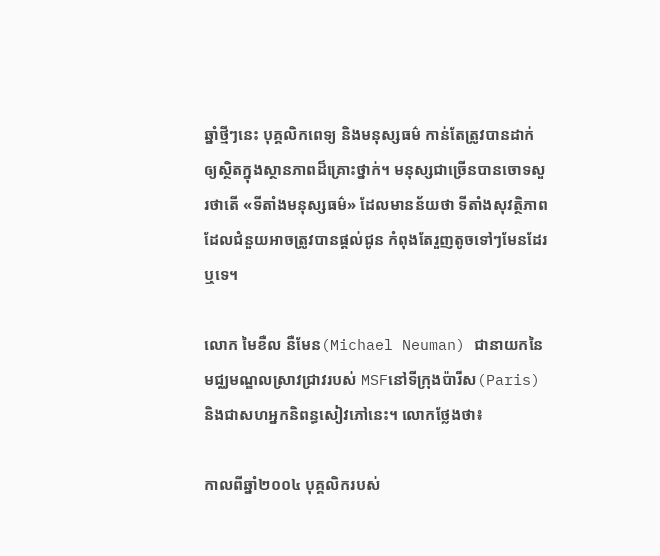ឆ្នាំថ្មីៗនេះ បុគ្គលិកពេទ្យ និងមនុស្សធម៌ កាន់តែត្រូវបានដាក់ឲ្យស្ថិតក្នុងស្ថានភាពដ៏គ្រោះថ្នាក់។ មនុស្សជាច្រើនបានចោទសួរថាតើ «ទីតាំងមនុស្សធម៌» ដែលមានន័យថា ទីតាំងសុវត្ថិភាពដែលជំនួយអាចត្រូវបានផ្តល់ជូន កំពុងតែរួញតូចទៅៗមែនដែរឬទេ។

លោក មៃខឺល នឺមែន(Michael Neuman) ជានាយកនៃមជ្ឈមណ្ឌលស្រាវជ្រាវរបស់ MSFនៅទីក្រុងប៉ារីស(Paris) និងជាសហអ្នកនិពន្ធសៀវភៅនេះ។ លោកថ្លែងថា៖

កាលពីឆ្នាំ២០០៤ បុគ្គលិករបស់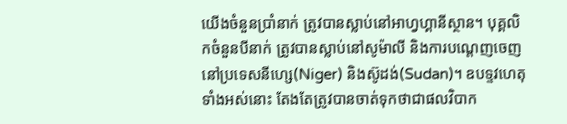យើងចំនួនប្រាំនាក់ ត្រូវបានស្លាប់នៅអាហ្វហ្គានីស្ថាន។ បុគ្គលិកចំនួនបីនាក់ ត្រូវបានស្លាប់នៅសូម៉ាលី និងការបណ្តេញចេញនៅប្រទេសនីហ្សេ(Niger) និងស៊ូដង់(Sudan)។ ឧបទ្ទវហេតុទាំងអស់នោះ តែងតែត្រូវបានចាត់ទុកថាជាផលវិបាក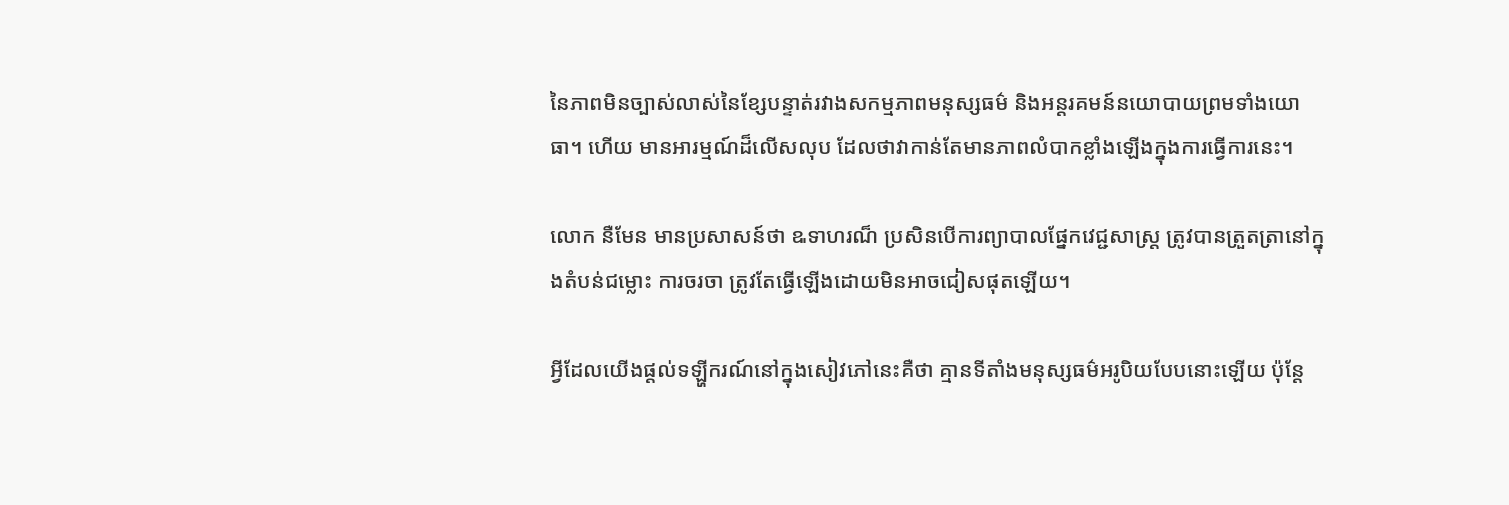នៃភាពមិនច្បាស់លាស់នៃខ្សែបន្ទាត់រវាងសកម្មភាពមនុស្សធម៌ និងអន្តរគមន៍នយោបាយព្រមទាំងយោធា។ ហើយ មានអារម្មណ៍ដ៏លើសលុប ដែលថាវាកាន់តែមានភាពលំបាកខ្លាំងឡើងក្នុងការធ្វើការនេះ។

លោក នឺមែន មានប្រសាសន៍ថា ឩទាហរណ៏ ប្រសិនបើការព្យាបាលផ្នែកវេជ្ជសាស្រ្ត ត្រូវបានត្រួតត្រានៅក្នុងតំបន់ជម្លោះ ការចរចា ត្រូវតែធ្វើឡើងដោយមិនអាចជៀសផុតឡើយ។

អ្វីដែលយើងផ្តល់ទឡ្ហីករណ៍នៅក្នុងសៀវភៅនេះគឺថា គ្មានទីតាំងមនុស្សធម៌អរូបិយបែបនោះឡើយ ប៉ុន្តែ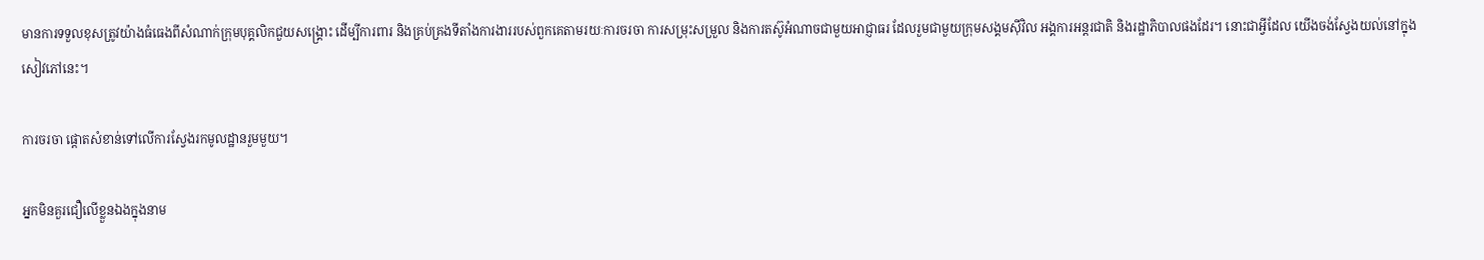មានការទទួលខុសត្រូវយ៉ាងធំធេងពីសំណាក់ក្រុមបុគ្គលិកជួយសង្រ្គោះ ដើម្បីការពារ និងគ្រប់គ្រងទីតាំងការងាររបស់ពួកគេតាមរយៈការចរចា ការសម្រុះសម្រួល និងការតស៊ូអំណាចជាមួយអាជ្ញាធរ ដែលរួមជាមួយក្រុមសង្គមស៊ីវិល អង្គការអន្តរជាតិ និងរដ្ឋាភិបាលផងដែរ។ នោះជាអ្វីដែល យើងចង់ស្វែងយល់នៅក្នុងសៀវភៅនេះ។

ការចរចា ផ្តោតសំខាន់ទៅលើការស្វែងរកមូលដ្ឋានរួមមួយ។

អ្នកមិនគួរជឿលើខ្លួនឯងក្នុងនាម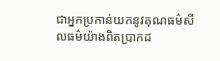ជាអ្នកប្រកាន់យកនូវគុណធម៌សីលធម៌យ៉ាងពិតប្រាកដ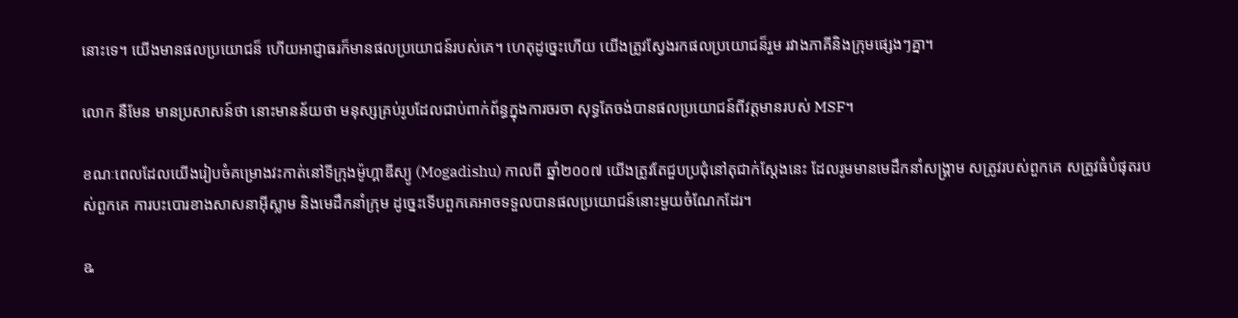នោះទេ។ យើងមានផលប្រយោជន៏ ហើយអាជ្ញាធរក៏មានផលប្រយោជន៍របស់គេ។ ហេតុដូច្នេះហើយ យើងត្រូវស្វែងរកផលប្រយោជន៏រួម រវាងភាគីនិងក្រុមផ្សេងៗគ្នា។

លោក នឺមែន មានប្រសាសន៍ថា នោះមានន័យថា មនុស្សគ្រប់រូបដែលជាប់ពាក់ព័ន្ធក្នុងការចរចា សុទ្ធតែចង់បានផលប្រយោជន៍ពីវត្តមានរបស់ MSF។

ខណៈពេលដែលយើងរៀបចំគម្រោងវះកាត់នៅទីក្រុងម៉ូហ្គាឌីស្យូ (Mogadishu) កាលពី ឆ្នាំ២០០៧ យើងត្រូវតែជួបប្រជុំនៅតុជាក់ស្តែងនេះ ដែលរូមមានមេដឹកនាំសង្រ្គាម សត្រូវរបស់ពួកគេ សត្រូវធំបំផុតរបស់ពួកគេ ការបះបោរខាងសាសនាអ៊ីស្លាម និងមេដឹកនាំក្រុម ដូច្នេះទើបពួកគេអាចទទួលបានផលប្រយោជន៍នោះមួយចំណែកដែរ។

ឩ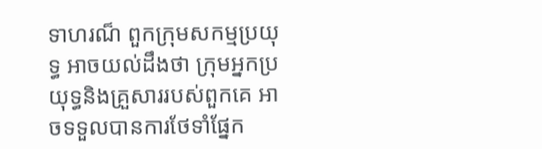ទាហរណ៏ ពួកក្រុមសកម្មប្រយុទ្ធ អាចយល់ដឹងថា ក្រុមអ្នកប្រយុទ្ធនិងគ្រួសាររបស់ពួកគេ អាចទទួលបានការថែទាំផ្នែក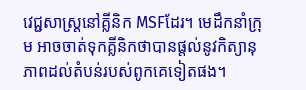វេជ្ជសាស្ត្រនៅគ្លីនិក MSFដែរ។ មេដឹកនាំក្រុម អាចចាត់ទុកគ្លីនិកថាបានផ្តល់នូវកិត្យានុភាពដល់តំបន់របស់ពូកគេទៀតផង។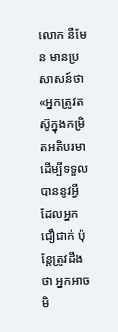លោក នឺមែន មានប្រសាសន៍ថា «អ្នកត្រូវតស៊ូក្នុងកម្រិតអតិបរមា ដើម្បីទទួលបាននូវអ្វីដែលអ្នកជឿជាក់ ប៉ុន្តែត្រូវដឹងថា អ្នកអាចមិ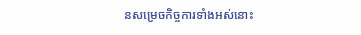នសម្រេចកិច្ចការទាំងអស់នោះ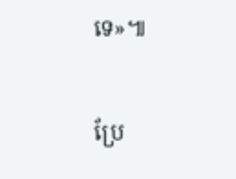ទេ»៕

ប្រែ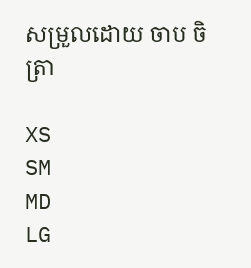សម្រួលដោយ ចាប ចិត្រា

XS
SM
MD
LG